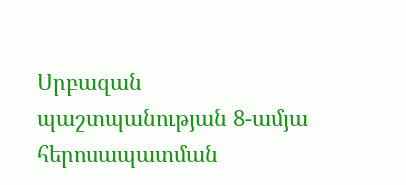Սրբազան պաշտպանության 8-ամյա հերոսապատման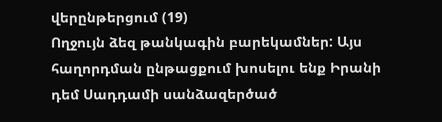վերընթերցում (19)
Ողջույն ձեզ թանկագին բարեկամներ: Այս հաղորդման ընթացքում խոսելու ենք Իրանի դեմ Սադդամի սանձազերծած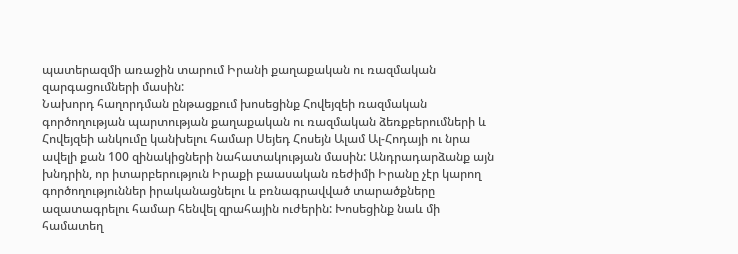պատերազմի առաջին տարում Իրանի քաղաքական ու ռազմական զարգացումների մասին:
Նախորդ հաղորդման ընթացքում խոսեցինք Հովեյզեի ռազմական գործողության պարտության քաղաքական ու ռազմական ձեռքբերումների և Հովեյզեի անկումը կանխելու համար Սեյեդ Հոսեյն Ալամ Ալ-Հոդայի ու նրա ավելի քան 100 զինակիցների նահատակության մասին: Անդրադարձանք այն խնդրին, որ իտարբերություն Իրաքի բաասական ռեժիմի Իրանը չէր կարող գործողություններ իրականացնելու և բռնագրավված տարածքները ազատագրելու համար հենվել զրահային ուժերին: Խոսեցինք նաև մի համատեղ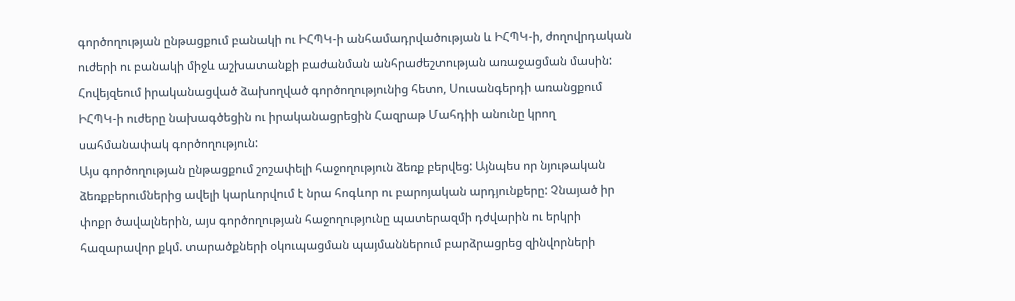գործողության ընթացքում բանակի ու ԻՀՊԿ-ի անհամադրվածության և ԻՀՊԿ-ի, ժողովրդական ուժերի ու բանակի միջև աշխատանքի բաժանման անհրաժեշտության առաջացման մասին: Հովեյզեում իրականացված ձախողված գործողությունից հետո, Սուսանգերդի առանցքում ԻՀՊԿ-ի ուժերը նախագծեցին ու իրականացրեցին Հազրաթ Մահդիի անունը կրող սահմանափակ գործողություն:
Այս գործողության ընթացքում շոշափելի հաջողություն ձեռք բերվեց: Այնպես որ նյութական ձեռքբերումներից ավելի կարևորվում է նրա հոգևոր ու բարոյական արդյունքերը: Չնայած իր փոքր ծավալներին, այս գործողության հաջողությունը պատերազմի դժվարին ու երկրի հազարավոր քկմ. տարածքների օկուպացման պայմաններում բարձրացրեց զինվորների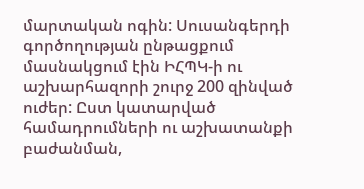մարտական ոգին: Սուսանգերդի գործողության ընթացքում մասնակցում էին ԻՀՊԿ-ի ու աշխարհազորի շուրջ 200 զինված ուժեր: Ըստ կատարված համադրումների ու աշխատանքի բաժանման,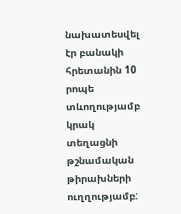նախատեսվել էր բանակի հրետանին 10 րոպե տևողությամբ կրակ տեղացնի թշնամական թիրախների ուղղությամբ: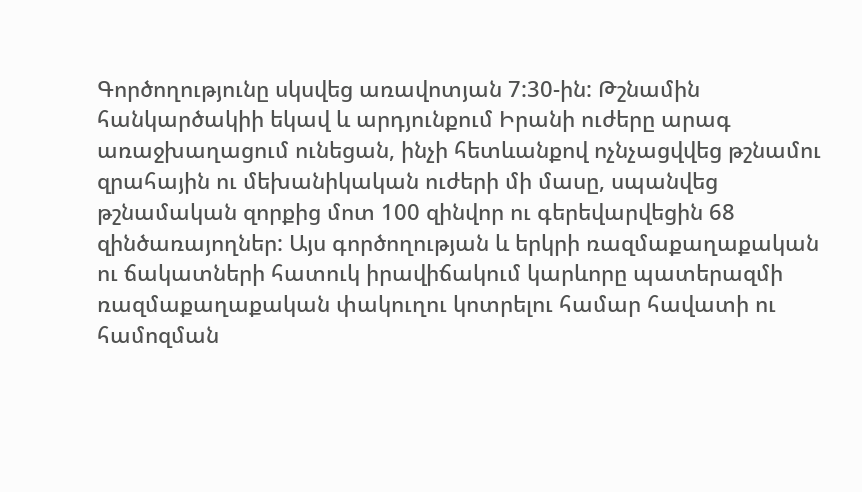Գործողությունը սկսվեց առավոտյան 7:30-ին: Թշնամին հանկարծակիի եկավ և արդյունքում Իրանի ուժերը արագ առաջխաղացում ունեցան, ինչի հետևանքով ոչնչացվվեց թշնամու զրահային ու մեխանիկական ուժերի մի մասը, սպանվեց թշնամական զորքից մոտ 100 զինվոր ու գերեվարվեցին 68 զինծառայողներ: Այս գործողության և երկրի ռազմաքաղաքական ու ճակատների հատուկ իրավիճակում կարևորը պատերազմի ռազմաքաղաքական փակուղու կոտրելու համար հավատի ու համոզման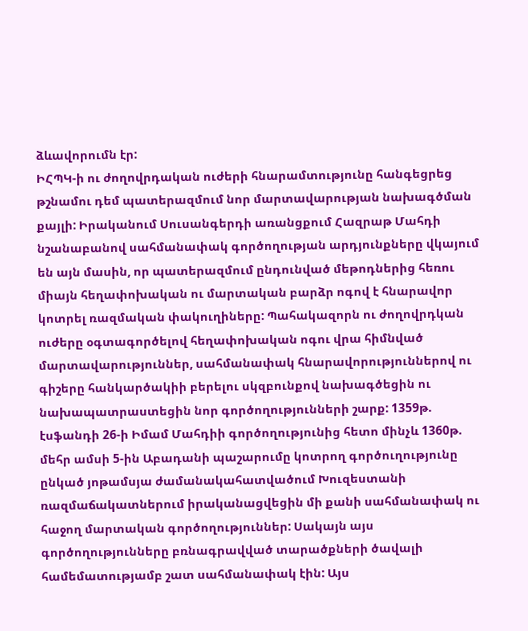ձևավորումն էր:
ԻՀՊԿ-ի ու ժողովրդական ուժերի հնարամտությունը հանգեցրեց թշնամու դեմ պատերազմում նոր մարտավարության նախագծման քայլի: Իրականում Սուսանգերդի առանցքում Հազրաթ Մահդի նշանաբանով սահմանափակ գործողության արդյունքները վկայում են այն մասին, որ պատերազմում ընդունված մեթոդներից հեռու միայն հեղափոխական ու մարտական բարձր ոգով է հնարավոր կոտրել ռազմական փակուղիները: Պահակազորն ու ժողովրդկան ուժերը օգտագործելով հեղափոխական ոգու վրա հիմնված մարտավարություններ, սահմանափակ հնարավորություններով ու գիշերը հանկարծակիի բերելու սկզբունքով նախագծեցին ու նախապատրաստեցին նոր գործողությունների շարք: 1359թ. էսֆանդի 26-ի Իմամ Մահդիի գործողությունից հետո մինչև 1360թ. մեհր ամսի 5-ին Աբադանի պաշարումը կոտրող գործուղությունը ընկած յոթամսյա ժամանակահատվածում Խուզեստանի ռազմաճակատներում իրականացվեցին մի քանի սահմանափակ ու հաջող մարտական գործողություններ: Սակայն այս գործողությունները բռնագրավված տարածքների ծավալի համեմատությամբ շատ սահմանափակ էին: Այս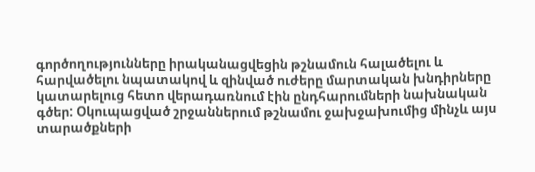գործողությունները իրականացվեցին թշնամուն հալածելու և հարվածելու նպատակով և զինված ուժերը մարտական խնդիրները կատարելուց հետո վերադառնում էին ընդհարումների նախնական գծեր: Օկուպացված շրջաններում թշնամու ջախջախումից մինչև այս տարածքների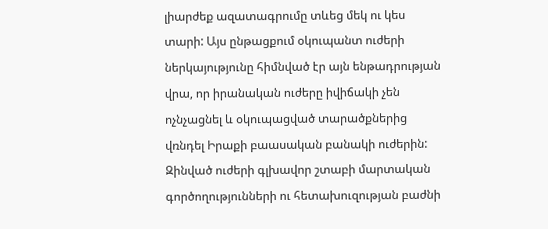լիարժեք ազատագրումը տևեց մեկ ու կես տարի: Այս ընթացքում օկուպանտ ուժերի ներկայությունը հիմնված էր այն ենթադրության վրա, որ իրանական ուժերը իվիճակի չեն ոչնչացնել և օկուպացված տարածքներից վռնդել Իրաքի բաասական բանակի ուժերին: Զինված ուժերի գլխավոր շտաբի մարտական գործողությունների ու հետախուզության բաժնի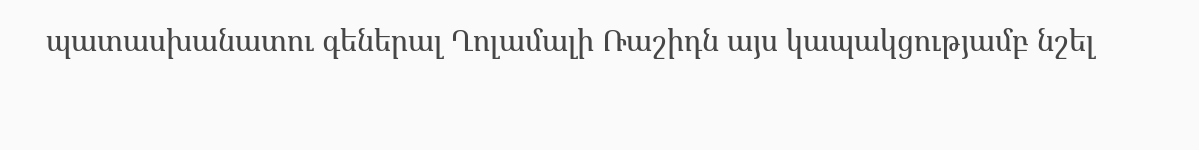պատասխանատու գեներալ Ղոլամալի Ռաշիդն այս կապակցությամբ նշել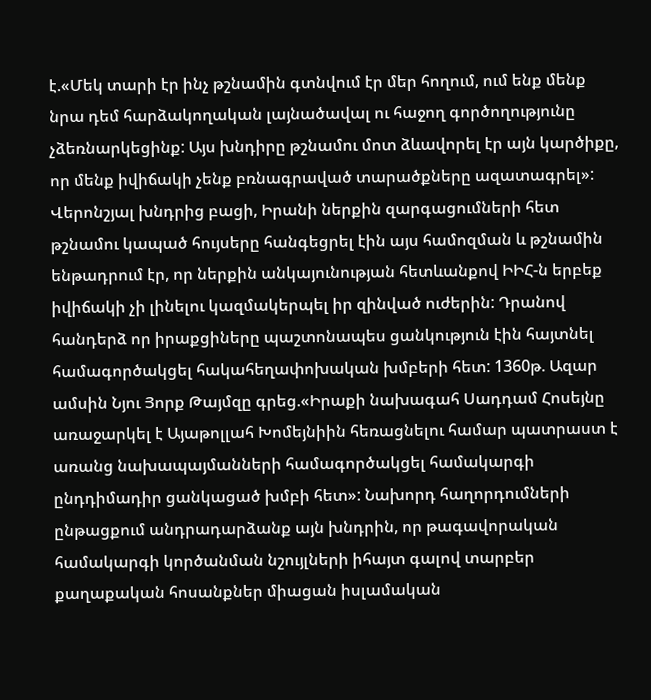է.«Մեկ տարի էր ինչ թշնամին գտնվում էր մեր հողում, ում ենք մենք նրա դեմ հարձակողական լայնածավալ ու հաջող գործողությունը չձեռնարկեցինք: Այս խնդիրը թշնամու մոտ ձևավորել էր այն կարծիքը, որ մենք իվիճակի չենք բռնագրաված տարածքները ազատագրել»:
Վերոնշյալ խնդրից բացի, Իրանի ներքին զարգացումների հետ թշնամու կապած հույսերը հանգեցրել էին այս համոզման և թշնամին ենթադրում էր, որ ներքին անկայունության հետևանքով ԻԻՀ-ն երբեք իվիճակի չի լինելու կազմակերպել իր զինված ուժերին: Դրանով հանդերձ որ իրաքցիները պաշտոնապես ցանկություն էին հայտնել համագործակցել հակահեղափոխական խմբերի հետ: 1360թ. Ազար ամսին Նյու Յորք Թայմզը գրեց.«Իրաքի նախագահ Սադդամ Հոսեյնը առաջարկել է Այաթոլլահ Խոմեյնիին հեռացնելու համար պատրաստ է առանց նախապայմանների համագործակցել համակարգի ընդդիմադիր ցանկացած խմբի հետ»: Նախորդ հաղորդումների ընթացքում անդրադարձանք այն խնդրին, որ թագավորական համակարգի կործանման նշույլների իհայտ գալով տարբեր քաղաքական հոսանքներ միացան իսլամական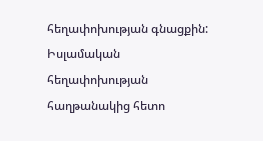հեղափոխության գնացքին: Իսլամական հեղափոխության հաղթանակից հետո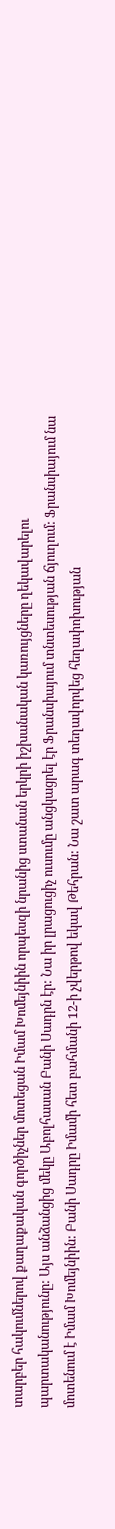տարբեր հակումներով քաղաքական գործիչներ մոտեցան Իմամ Խոմեյնիին որպեսզի նրանից ստանան երկրի իշխանական կառույցները ղեկավարելու պարտականությունը: Այս անձանցից մեկը Աբոլհասան Բանի Սադրն էր: Նա իր լրացուցիչ ուսումը անցկացրել էր Ֆրանսիայում տնտեսության ճյուղում: Ֆրանսիայում նա մոտենում է Իմամ Խոմեյնիին: Բանի Սադրը Իմամի հետ բահմանի 12-ի չվերթով եկավ Թեհրան: Նա շատ արագ տեղավորվեց հեղափոխության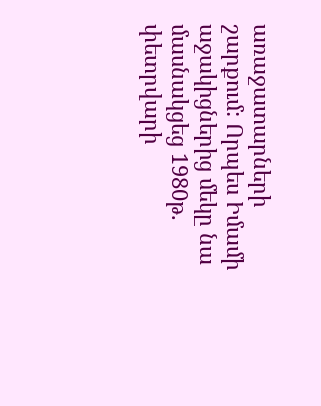առաջատարների շարքում: Որպես Իմամի աջակիցներից մեկը նա մասնակցեց 1980թ. փետրվարի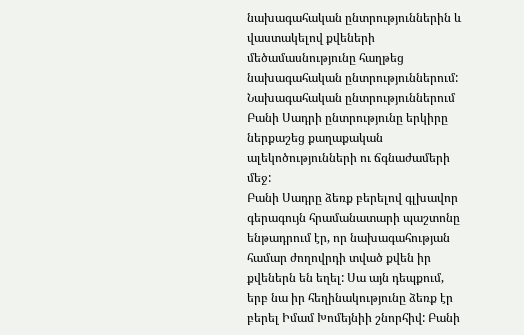նախագահական ընտրություններին և վաստակելով քվեների մեծամասնությունը հաղթեց նախագահական ընտրություններում: Նախագահական ընտրություններում Բանի Սադրի ընտրությունը երկիրը ներքաշեց քաղաքական ալեկոծությունների ու ճգնաժամերի մեջ:
Բանի Սադրը ձեռք բերելով գլխավոր գերագույն հրամանատարի պաշտոնը ենթադրում էր, որ նախագահության համար ժողովրդի տված քվեն իր քվեներն են եղել: Սա այն դեպքում, երբ նա իր հեղինակությունը ձեռք էր բերել Իմամ Խոմեյնիի շնորհիվ: Բանի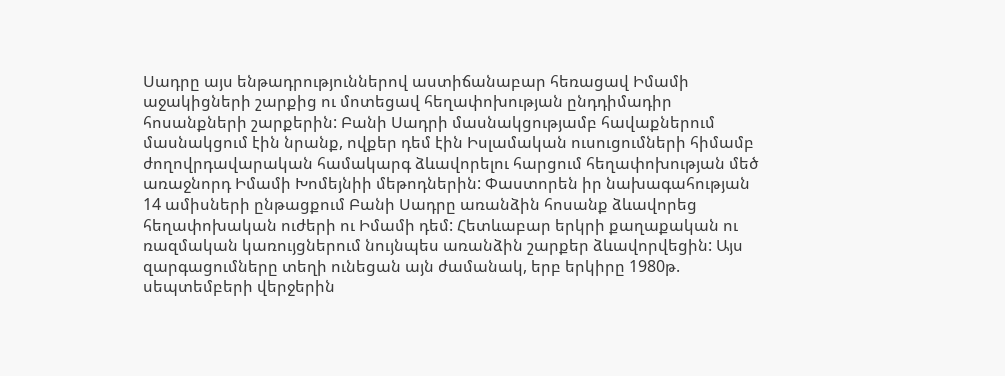Սադրը այս ենթադրություններով աստիճանաբար հեռացավ Իմամի աջակիցների շարքից ու մոտեցավ հեղափոխության ընդդիմադիր հոսանքների շարքերին: Բանի Սադրի մասնակցությամբ հավաքներում մասնակցում էին նրանք, ովքեր դեմ էին Իսլամական ուսուցումների հիմամբ ժողովրդավարական համակարգ ձևավորելու հարցում հեղափոխության մեծ առաջնորդ Իմամի Խոմեյնիի մեթոդներին: Փաստորեն իր նախագահության 14 ամիսների ընթացքում Բանի Սադրը առանձին հոսանք ձևավորեց հեղափոխական ուժերի ու Իմամի դեմ: Հետևաբար երկրի քաղաքական ու ռազմական կառույցներում նույնպես առանձին շարքեր ձևավորվեցին: Այս զարգացումները տեղի ունեցան այն ժամանակ, երբ երկիրը 1980թ. սեպտեմբերի վերջերին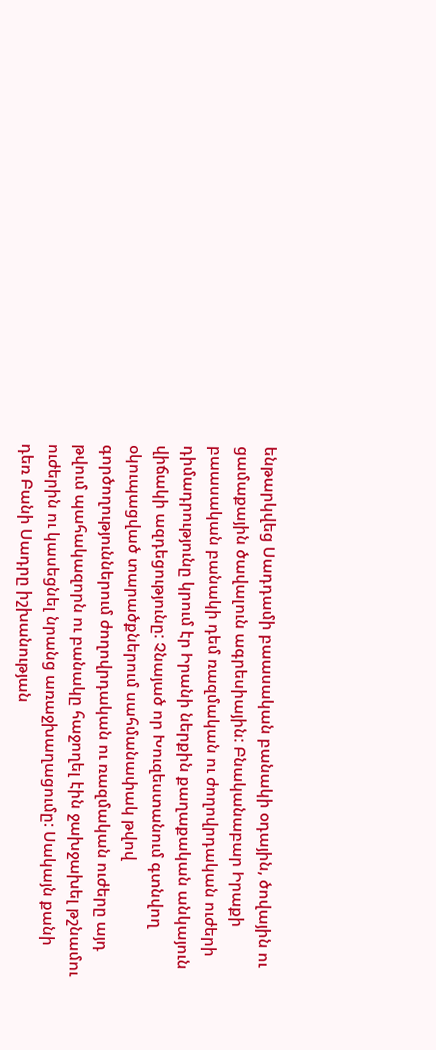ենթարկվեց Սադդամի բաասական բանակի օդային, ծովային ու ցամաքային ծավալուն ագրեսիային: Բնականաբար Իրաքի բաասական բանակի դեմ ռազմական ու ժողովրդական ուժերի դիմադրությունը կրում էր Իրանի ներքին քաղաքական անկայուն վիճակի ազդեցությունը: Չնայած որ Խուզեստանում գտնվող օկուպացված տարածքներում սահմանափակ թվով գործողություններում ժողովրդական ու ռազմական ուժերը այդ թվում պահակազորն ու բանակը հաջողել էին ջախջախել թշնամու ուժերին ու կասեցնել նրանց առաջխաղացումը: Սակայն քանի դեռ Բանի Սադրը իշխանության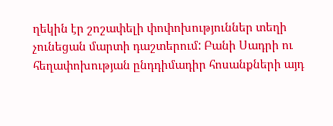ղեկին էր շոշափելի փոփոխություններ տեղի չունեցան մարտի դաշտերում: Բանի Սադրի ու հեղափոխության ընդդիմադիր հոսանքների այդ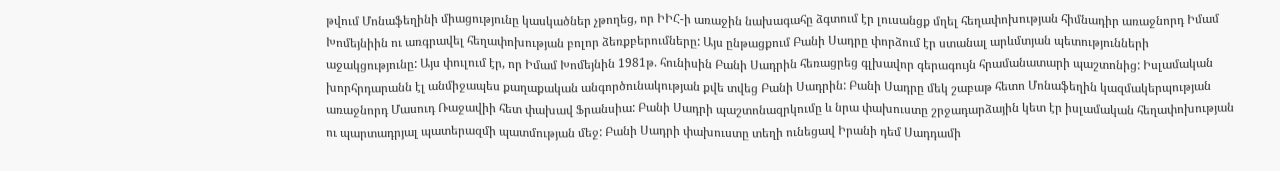թվում Մոնաֆեղինի միացությունը կասկածներ չթողեց, որ ԻԻՀ-ի առաջին նախագահը ձգտում էր լուսանցք մղել հեղափոխության հիմնադիր առաջնորդ Իմամ Խոմեյնիին ու առգրավել հեղափոխության բոլոր ձեռքբերումները: Այս ընթացքում Բանի Սադրը փորձում էր ստանալ արևմտյան պետությունների աջակցությունը: Այս փուլում էր, որ Իմամ Խոմեյնին 1981թ. հունիսին Բանի Սադրին հեռացրեց գլխավոր գերագույն հրամանատարի պաշտոնից: Իսլամական խորհրդարանն էլ անմիջապես քաղաքական անգործունակության քվե տվեց Բանի Սադրին: Բանի Սադրը մեկ շաբաթ հետո Մոնաֆեղին կազմակերպության առաջնորդ Մասուդ Ռաջավիի հետ փախավ Ֆրանսիա: Բանի Սադրի պաշտոնազրկումը և նրա փախուստը շրջադարձային կետ էր իսլամական հեղափոխության ու պարտադրյալ պատերազմի պատմության մեջ: Բանի Սադրի փախուստը տեղի ունեցավ Իրանի դեմ Սադդամի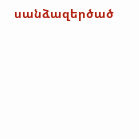սանձազերծած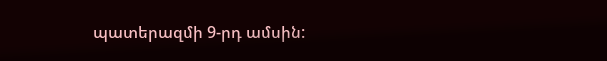պատերազմի 9-րդ ամսին: